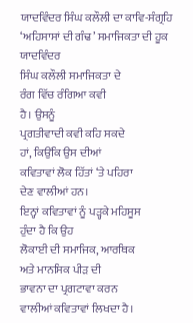ਯਾਦਵਿੰਦਰ ਸਿੰਘ ਕਲੌਲੀ ਦਾ ਕਾਵਿ-ਸੰਗ੍ਰਹਿ ‘ਅਹਿਸਾਸਾਂ ਦੀ ਗੰਢ’ ਸਮਾਜਿਕਤਾ ਦੀ ਹੂਕ
ਯਾਦਵਿੰਦਰ
ਸਿੰਘ ਕਲੌਲੀ ਸਮਾਜਿਕਤਾ ਦੇ
ਰੰਗ ਵਿੱਚ ਰੰਗਿਆ ਕਵੀ
ਹੈ। ਉਸਨੂੰ
ਪ੍ਰਗਤੀਵਾਦੀ ਕਵੀ ਕਹਿ ਸਕਦੇ
ਹਾਂ, ਕਿਉਂਕਿ ਉਸ ਦੀਆਂ
ਕਵਿਤਾਵਾਂ ਲੋਕ ਹਿੱਤਾਂ ‘ਤੇ ਪਹਿਰਾ
ਦੇਣ ਵਾਲੀਆਂ ਹਨ।
ਇਨ੍ਹਾਂ ਕਵਿਤਾਵਾਂ ਨੂੰ ਪੜ੍ਹਕੇ ਮਹਿਸੂਸ
ਹੁੰਦਾ ਹੈ ਕਿ ਉਹ
ਲੋਕਾਈ ਦੀ ਸਮਾਜਿਕ, ਆਰਥਿਕ
ਅਤੇ ਮਾਨਸਿਕ ਪੀੜ ਦੀ
ਭਾਵਨਾ ਦਾ ਪ੍ਰਗਟਾਵਾ ਕਰਨ
ਵਾਲੀਆਂ ਕਵਿਤਾਵਾਂ ਲਿਖਦਾ ਹੈ।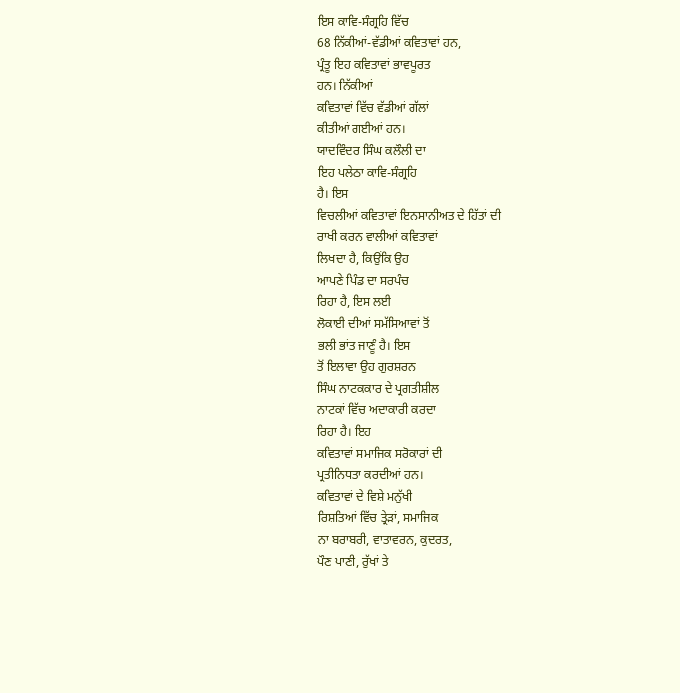ਇਸ ਕਾਵਿ-ਸੰਗ੍ਰਹਿ ਵਿੱਚ
68 ਨਿੱਕੀਆਂ-ਵੱਡੀਆਂ ਕਵਿਤਾਵਾਂ ਹਨ,
ਪ੍ਰੰਤੂ ਇਹ ਕਵਿਤਾਵਾਂ ਭਾਵਪੂਰਤ
ਹਨ। ਨਿੱਕੀਆਂ
ਕਵਿਤਾਵਾਂ ਵਿੱਚ ਵੱਡੀਆਂ ਗੱਲਾਂ
ਕੀਤੀਆਂ ਗਈਆਂ ਹਨ।
ਯਾਦਵਿੰਦਰ ਸਿੰਘ ਕਲੌਲੀ ਦਾ
ਇਹ ਪਲੇਠਾ ਕਾਵਿ-ਸੰਗ੍ਰਹਿ
ਹੈ। ਇਸ
ਵਿਚਲੀਆਂ ਕਵਿਤਾਵਾਂ ਇਨਸਾਨੀਅਤ ਦੇ ਹਿੱਤਾਂ ਦੀ
ਰਾਖੀ ਕਰਨ ਵਾਲੀਆਂ ਕਵਿਤਾਵਾਂ
ਲਿਖਦਾ ਹੈ, ਕਿਉਂਕਿ ਉਹ
ਆਪਣੇ ਪਿੰਡ ਦਾ ਸਰਪੰਚ
ਰਿਹਾ ਹੈ, ਇਸ ਲਈ
ਲੋਕਾਈ ਦੀਆਂ ਸਮੱਸਿਆਵਾਂ ਤੋਂ
ਭਲੀ ਭਾਂਤ ਜਾਣੂੰ ਹੈ। ਇਸ
ਤੋਂ ਇਲਾਵਾ ਉਹ ਗੁਰਸ਼ਰਨ
ਸਿੰਘ ਨਾਟਕਕਾਰ ਦੇ ਪ੍ਰਗਤੀਸ਼ੀਲ
ਨਾਟਕਾਂ ਵਿੱਚ ਅਦਾਕਾਰੀ ਕਰਦਾ
ਰਿਹਾ ਹੈ। ਇਹ
ਕਵਿਤਾਵਾਂ ਸਮਾਜਿਕ ਸਰੋਕਾਰਾਂ ਦੀ
ਪ੍ਰਤੀਨਿਧਤਾ ਕਰਦੀਆਂ ਹਨ।
ਕਵਿਤਾਵਾਂ ਦੇ ਵਿਸ਼ੇ ਮਨੁੱਖੀ
ਰਿਸ਼ਤਿਆਂ ਵਿੱਚ ਤ੍ਰੇੜਾਂ, ਸਮਾਜਿਕ
ਨਾ ਬਰਾਬਰੀ, ਵਾਤਾਵਰਨ, ਕੁਦਰਤ,
ਪੌਣ ਪਾਣੀ, ਰੁੱਖਾਂ ਤੇ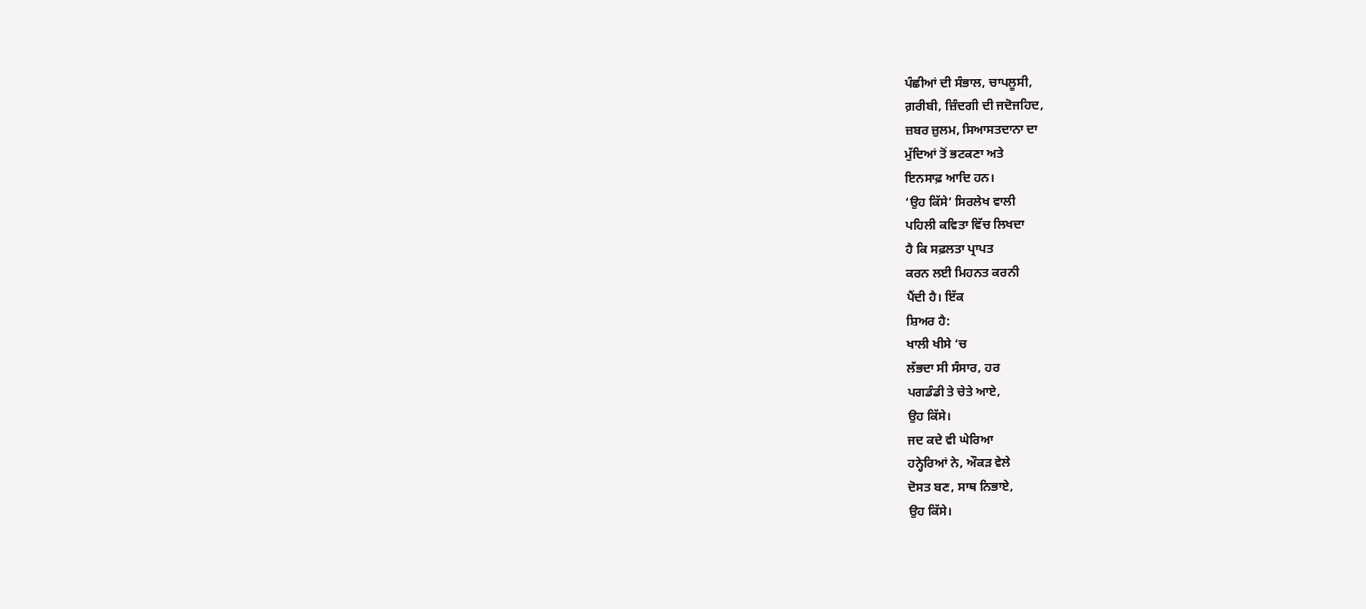ਪੰਛੀਆਂ ਦੀ ਸੰਭਾਲ, ਚਾਪਲੂਸੀ,
ਗ਼ਰੀਬੀ, ਜ਼ਿੰਦਗੀ ਦੀ ਜਦੋਜਹਿਦ,
ਜ਼ਬਰ ਜ਼ੁਲਮ, ਸਿਆਸਤਦਾਨਾ ਦਾ
ਮੁੱਦਿਆਂ ਤੋਂ ਭਟਕਣਾ ਅਤੇ
ਇਨਸਾਫ਼ ਆਦਿ ਹਨ।
‘ਉਹ ਕਿੱਸੇ’ ਸਿਰਲੇਖ ਵਾਲੀ
ਪਹਿਲੀ ਕਵਿਤਾ ਵਿੱਚ ਲਿਖਦਾ
ਹੈ ਕਿ ਸਫ਼ਲਤਾ ਪ੍ਰਾਪਤ
ਕਰਨ ਲਈ ਮਿਹਨਤ ਕਰਨੀ
ਪੈਂਦੀ ਹੈ। ਇੱਕ
ਸ਼ਿਅਰ ਹੈ:
ਖਾਲੀ ਖੀਸੇ ‘ਚ
ਲੱਭਦਾ ਸੀ ਸੰਸਾਰ, ਹਰ
ਪਗਡੰਡੀ ਤੇ ਚੇਤੇ ਆਏ,
ਉਹ ਕਿੱਸੇ।
ਜਦ ਕਦੇ ਵੀ ਘੇਰਿਆ
ਹਨ੍ਹੇਰਿਆਂ ਨੇ, ਔਕੜ ਵੇਲੇ
ਦੋਸਤ ਬਣ, ਸਾਥ ਨਿਭਾਏ,
ਉਹ ਕਿੱਸੇ।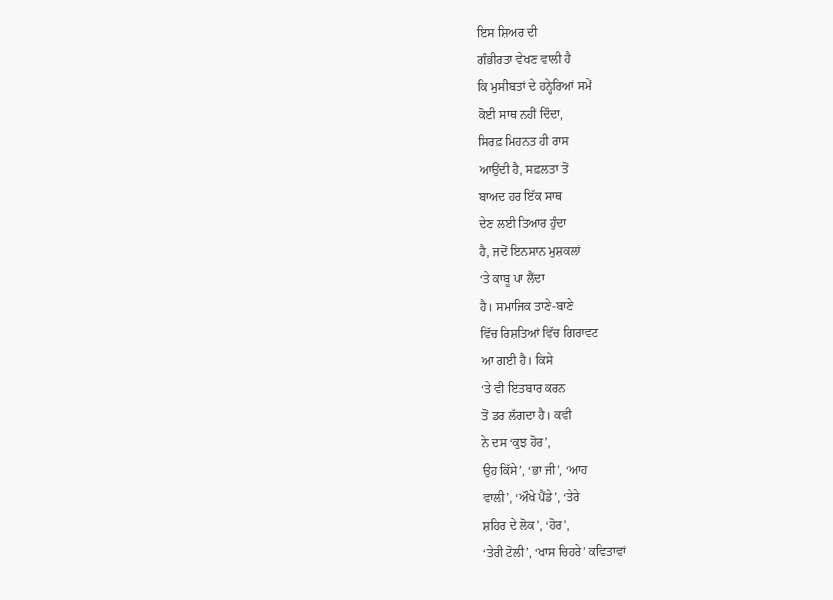ਇਸ ਸ਼ਿਅਰ ਦੀ
ਗੰਭੀਰਤਾ ਵੇਖਣ ਵਾਲੀ ਹੈ
ਕਿ ਮੁਸੀਬਤਾਂ ਦੇ ਹਨ੍ਹੇਰਿਆਂ ਸਮੇਂ
ਕੋਈ ਸਾਥ ਨਹੀਂ ਦਿੰਦਾ,
ਸਿਰਫ਼ ਮਿਹਨਤ ਹੀ ਰਾਸ
ਆਉਂਦੀ ਹੈ, ਸਫ਼ਲਤਾ ਤੋਂ
ਬਾਅਦ ਹਰ ਇੱਕ ਸਾਥ
ਦੇਣ ਲਈ ਤਿਆਰ ਹੁੰਦਾ
ਹੈ, ਜਦੋਂ ਇਨਸਾਨ ਮੁਸ਼ਕਲਾਂ
‘ਤੇ ਕਾਬੂ ਪਾ ਲੈਂਦਾ
ਹੈ। ਸਮਾਜਿਕ ਤਾਣੇ-ਬਾਣੇ
ਵਿੱਚ ਰਿਸ਼ਤਿਆਂ ਵਿੱਚ ਗਿਰਾਵਟ
ਆ ਗਈ ਹੈ। ਕਿਸੇ
‘ਤੇ ਵੀ ਇਤਬਾਰ ਕਰਨ
ਤੋਂ ਡਰ ਲੱਗਦਾ ਹੈ। ਕਵੀ
ਨੇ ਦਸ ‘ਕੁਝ ਹੋਰ’,
ਉਹ ਕਿੱਸੇ’, ‘ਭਾ ਜੀ’, ‘ਆਹ
ਵਾਲੀ’, ‘ਔਖੇ ਪੈਂਡੇ’, ‘ਤੇਰੇ
ਸ਼ਹਿਰ ਦੇ ਲੋਕ’, ‘ਹੋਰ’,
‘ਤੇਰੀ ਟੋਲੀ’, ‘ਖਾਸ ਚਿਹਰੇ’ ਕਵਿਤਾਵਾਂ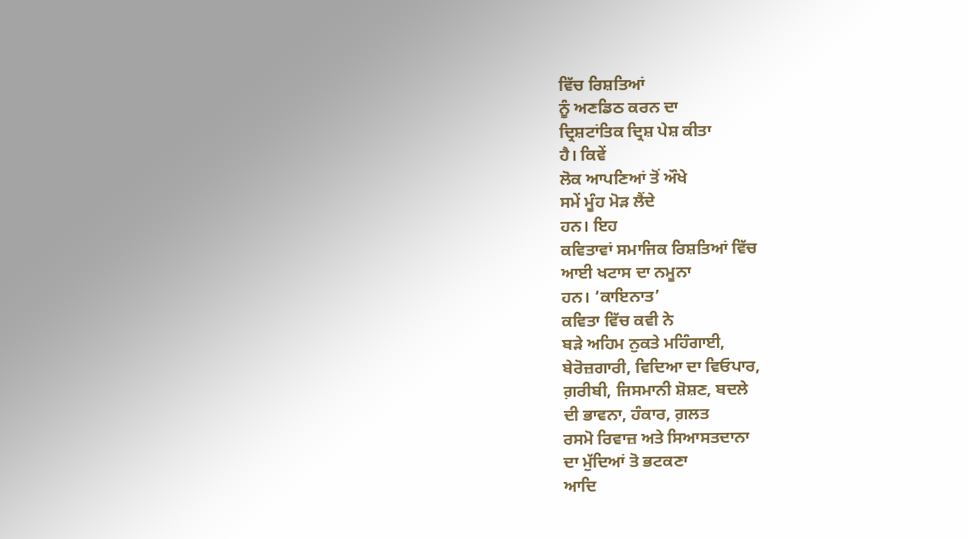ਵਿੱਚ ਰਿਸ਼ਤਿਆਂ
ਨੂੰ ਅਣਡਿਠ ਕਰਨ ਦਾ
ਦ੍ਰਿਸ਼ਟਾਂਤਿਕ ਦ੍ਰਿਸ਼ ਪੇਸ਼ ਕੀਤਾ
ਹੈ। ਕਿਵੇਂ
ਲੋਕ ਆਪਣਿਆਂ ਤੋਂ ਔਖੇ
ਸਮੇਂ ਮੂੰਹ ਮੋੜ ਲੈਂਦੇ
ਹਨ। ਇਹ
ਕਵਿਤਾਵਾਂ ਸਮਾਜਿਕ ਰਿਸ਼ਤਿਆਂ ਵਿੱਚ
ਆਈ ਖਟਾਸ ਦਾ ਨਮੂਨਾ
ਹਨ। ‘ਕਾਇਨਾਤ’
ਕਵਿਤਾ ਵਿੱਚ ਕਵੀ ਨੇ
ਬੜੇ ਅਹਿਮ ਨੁਕਤੇ ਮਹਿੰਗਾਈ,
ਬੇਰੋਜ਼ਗਾਰੀ, ਵਿਦਿਆ ਦਾ ਵਿਓਪਾਰ,
ਗ਼ਰੀਬੀ, ਜਿਸਮਾਨੀ ਸ਼ੋਸ਼ਣ, ਬਦਲੇ
ਦੀ ਭਾਵਨਾ, ਹੰਕਾਰ, ਗ਼ਲਤ
ਰਸਮੋ ਰਿਵਾਜ਼ ਅਤੇ ਸਿਆਸਤਦਾਨਾ
ਦਾ ਮੁੱਦਿਆਂ ਤੋ ਭਟਕਣਾ
ਆਦਿ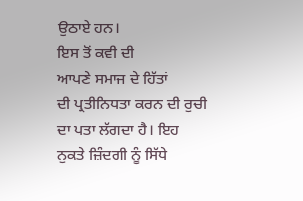ਉਠਾਏ ਹਨ।
ਇਸ ਤੋਂ ਕਵੀ ਦੀ
ਆਪਣੇ ਸਮਾਜ ਦੇ ਹਿੱਤਾਂ
ਦੀ ਪ੍ਰਤੀਨਿਧਤਾ ਕਰਨ ਦੀ ਰੁਚੀ
ਦਾ ਪਤਾ ਲੱਗਦਾ ਹੈ। ਇਹ
ਨੁਕਤੇ ਜ਼ਿੰਦਗੀ ਨੂੰ ਸਿੱਧੇ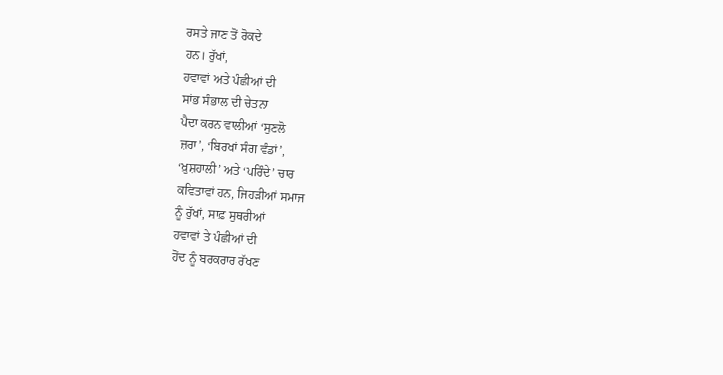ਰਸਤੇ ਜਾਣ ਤੋਂ ਰੋਕਦੇ
ਹਨ। ਰੁੱਖਾਂ,
ਹਵਾਵਾਂ ਅਤੇ ਪੰਛੀਆਂ ਦੀ
ਸਾਂਭ ਸੰਭਾਲ ਦੀ ਚੇਤਨਾ
ਪੈਦਾ ਕਰਨ ਵਾਲੀਆਂ ‘ਸੁਣਲੋ
ਜ਼ਰਾ’, ‘ਬਿਰਖਾਂ ਸੰਗ ਵੰਡਾਂ’,
‘ਖ਼ੁਸ਼ਹਾਲੀ’ ਅਤੇ ‘ਪਰਿੰਦੇ’ ਚਾਰ
ਕਵਿਤਾਵਾਂ ਹਨ, ਜਿਹੜੀਆਂ ਸਮਾਜ
ਨੂੰ ਰੁੱਖਾਂ, ਸਾਫ਼ ਸੁਥਰੀਆਂ
ਹਵਾਵਾਂ ਤੇ ਪੰਛੀਆਂ ਦੀ
ਹੋਂਦ ਨੂੰ ਬਰਕਰਾਰ ਰੱਖਣ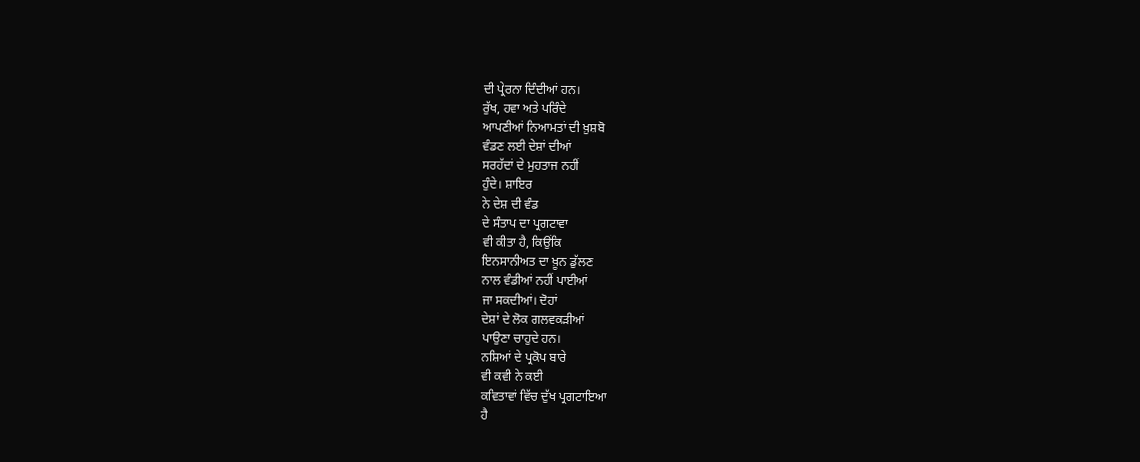ਦੀ ਪ੍ਰੇਰਨਾ ਦਿੰਦੀਆਂ ਹਨ।
ਰੁੱਖ, ਹਵਾ ਅਤੇ ਪਰਿੰਦੇ
ਆਪਣੀਆਂ ਨਿਆਮਤਾਂ ਦੀ ਖ਼ੁਸ਼ਬੋ
ਵੰਡਣ ਲਈ ਦੇਸ਼ਾਂ ਦੀਆਂ
ਸਰਹੱਦਾਂ ਦੇ ਮੁਹਤਾਜ ਨਹੀਂ
ਹੁੰਦੇ। ਸ਼ਾਇਰ
ਨੇ ਦੇਸ਼ ਦੀ ਵੰਡ
ਦੇ ਸੰਤਾਪ ਦਾ ਪ੍ਰਗਟਾਵਾ
ਵੀ ਕੀਤਾ ਹੈ, ਕਿਉਂਕਿ
ਇਨਸਾਨੀਅਤ ਦਾ ਖ਼ੂਨ ਡੁੱਲਣ
ਨਾਲ ਵੰਡੀਆਂ ਨਹੀਂ ਪਾਈਆਂ
ਜਾ ਸਕਦੀਆਂ। ਦੋਹਾਂ
ਦੇਸ਼ਾਂ ਦੇ ਲੋਕ ਗਲਵਕੜੀਆਂ
ਪਾਉਣਾ ਚਾਹੁਦੇ ਹਨ।
ਨਸ਼ਿਆਂ ਦੇ ਪ੍ਰਕੋਪ ਬਾਰੇ
ਵੀ ਕਵੀ ਨੇ ਕਈ
ਕਵਿਤਾਵਾਂ ਵਿੱਚ ਦੁੱਖ ਪ੍ਰਗਟਾਇਆ
ਹੈ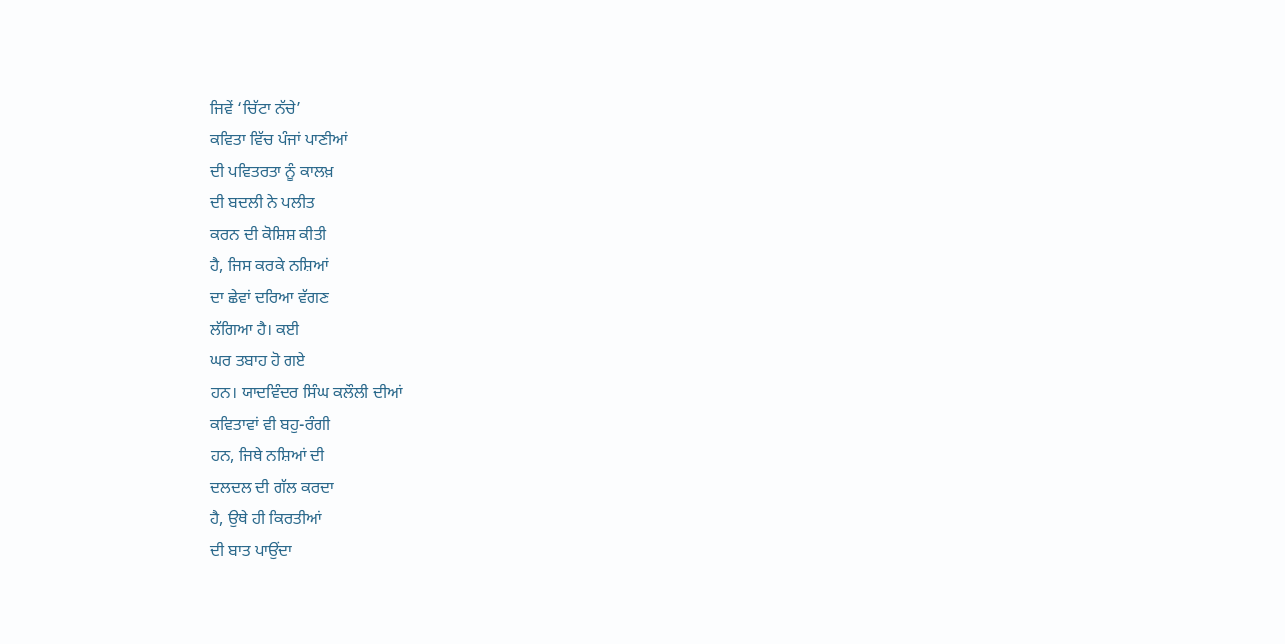ਜਿਵੇਂ ‘ਚਿੱਟਾ ਨੱਚੇ’
ਕਵਿਤਾ ਵਿੱਚ ਪੰਜਾਂ ਪਾਣੀਆਂ
ਦੀ ਪਵਿਤਰਤਾ ਨੂੰ ਕਾਲਖ਼
ਦੀ ਬਦਲੀ ਨੇ ਪਲੀਤ
ਕਰਨ ਦੀ ਕੋਸ਼ਿਸ਼ ਕੀਤੀ
ਹੈ, ਜਿਸ ਕਰਕੇ ਨਸ਼ਿਆਂ
ਦਾ ਛੇਵਾਂ ਦਰਿਆ ਵੱਗਣ
ਲੱਗਿਆ ਹੈ। ਕਈ
ਘਰ ਤਬਾਹ ਹੋ ਗਏ
ਹਨ। ਯਾਦਵਿੰਦਰ ਸਿੰਘ ਕਲੌਲੀ ਦੀਆਂ
ਕਵਿਤਾਵਾਂ ਵੀ ਬਹੁ-ਰੰਗੀ
ਹਨ, ਜਿਥੇ ਨਸ਼ਿਆਂ ਦੀ
ਦਲਦਲ ਦੀ ਗੱਲ ਕਰਦਾ
ਹੈ, ਉਥੇ ਹੀ ਕਿਰਤੀਆਂ
ਦੀ ਬਾਤ ਪਾਉਂਦਾ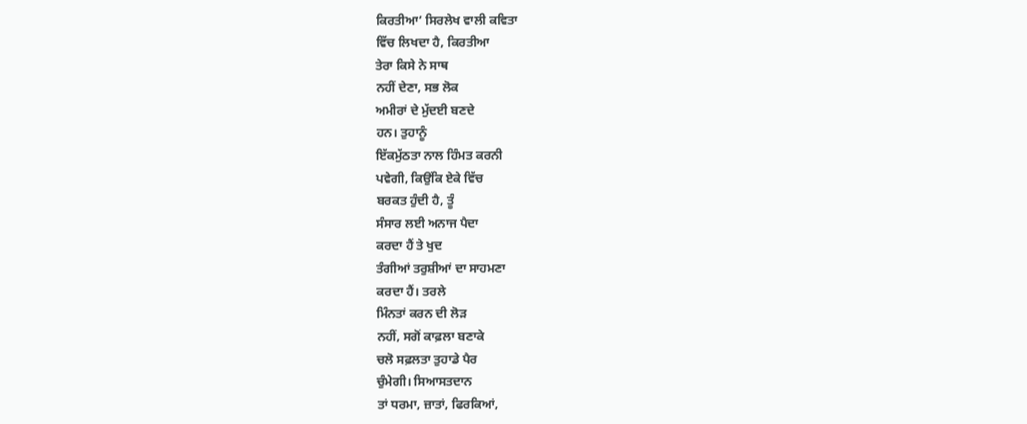ਕਿਰਤੀਆ’ ਸਿਰਲੇਖ ਵਾਲੀ ਕਵਿਤਾ
ਵਿੱਚ ਲਿਖਦਾ ਹੈ, ਕਿਰਤੀਆ
ਤੇਰਾ ਕਿਸੇ ਨੇ ਸਾਥ
ਨਹੀਂ ਦੇਣਾ, ਸਭ ਲੋਕ
ਅਮੀਰਾਂ ਦੇ ਮੁੱਦਈ ਬਣਦੇ
ਹਨ। ਤੁਹਾਨੂੰ
ਇੱਕਮੁੱਠਤਾ ਨਾਲ ਹਿੰਮਤ ਕਰਨੀ
ਪਵੇਗੀ, ਕਿਉਂਕਿ ਏਕੇ ਵਿੱਚ
ਬਰਕਤ ਹੁੰਦੀ ਹੈ, ਤੂੰ
ਸੰਸਾਰ ਲਈ ਅਨਾਜ ਪੈਦਾ
ਕਰਦਾ ਹੈਂ ਤੇ ਖੁਦ
ਤੰਗੀਆਂ ਤਰੁਸ਼ੀਆਂ ਦਾ ਸਾਹਮਣਾ
ਕਰਦਾ ਹੈਂ। ਤਰਲੇ
ਮਿੰਨਤਾਂ ਕਰਨ ਦੀ ਲੋੜ
ਨਹੀਂ, ਸਗੋਂ ਕਾਫ਼ਲਾ ਬਣਾਕੇ
ਚਲੋ ਸਫ਼ਲਤਾ ਤੁਹਾਡੇ ਪੈਰ
ਚੁੰਮੇਗੀ। ਸਿਆਸਤਦਾਨ
ਤਾਂ ਧਰਮਾ, ਜ਼ਾਤਾਂ, ਫਿਰਕਿਆਂ,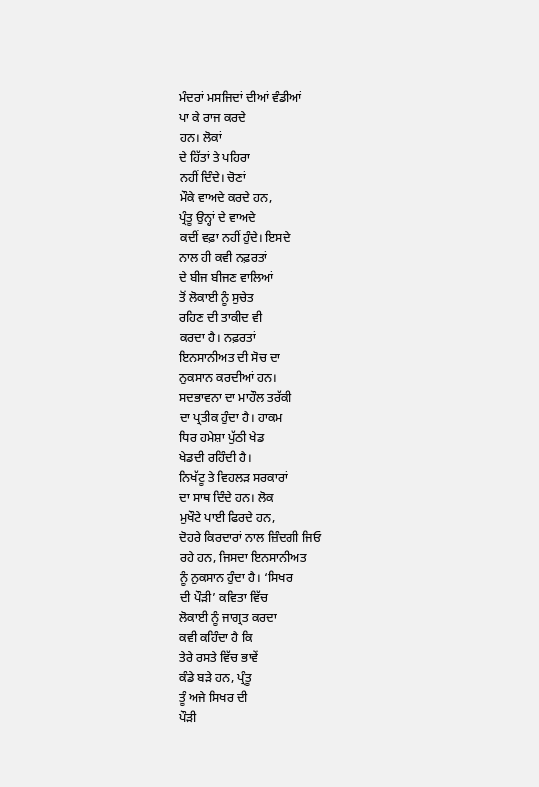ਮੰਦਰਾਂ ਮਸਜਿਦਾਂ ਦੀਆਂ ਵੰਡੀਆਂ
ਪਾ ਕੇ ਰਾਜ ਕਰਦੇ
ਹਨ। ਲੋਕਾਂ
ਦੇ ਹਿੱਤਾਂ ਤੇ ਪਹਿਰਾ
ਨਹੀਂ ਦਿੰਦੇ। ਚੋਣਾਂ
ਮੌਕੇ ਵਾਅਦੇ ਕਰਦੇ ਹਨ,
ਪ੍ਰੰਤੂ ਉਨ੍ਹਾਂ ਦੇ ਵਾਅਦੇ
ਕਦੀਂ ਵਫ਼ਾ ਨਹੀਂ ਹੁੰਦੇ। ਇਸਦੇ
ਨਾਲ ਹੀ ਕਵੀ ਨਫ਼ਰਤਾਂ
ਦੇ ਬੀਜ ਬੀਜਣ ਵਾਲਿਆਂ
ਤੋਂ ਲੋਕਾਈ ਨੂੰ ਸੁਚੇਤ
ਰਹਿਣ ਦੀ ਤਾਕੀਦ ਵੀ
ਕਰਦਾ ਹੈ। ਨਫ਼ਰਤਾਂ
ਇਨਸਾਨੀਅਤ ਦੀ ਸੋਚ ਦਾ
ਨੁਕਸਾਨ ਕਰਦੀਆਂ ਹਨ।
ਸਦਭਾਵਨਾ ਦਾ ਮਾਹੌਲ ਤਰੱਕੀ
ਦਾ ਪ੍ਰਤੀਕ ਹੁੰਦਾ ਹੈ। ਹਾਕਮ
ਧਿਰ ਹਮੇਸ਼ਾ ਪੁੱਠੀ ਖੇਡ
ਖੇਡਦੀ ਰਹਿੰਦੀ ਹੈ।
ਨਿਖੱਟੂ ਤੇ ਵਿਹਲੜ ਸਰਕਾਰਾਂ
ਦਾ ਸਾਥ ਦਿੰਦੇ ਹਨ। ਲੋਕ
ਮੁਖੌਟੇ ਪਾਈ ਫਿਰਦੇ ਹਨ,
ਦੋਹਰੇ ਕਿਰਦਾਰਾਂ ਨਾਲ ਜ਼ਿੰਦਗੀ ਜਿਓ
ਰਹੇ ਹਨ, ਜਿਸਦਾ ਇਨਸਾਨੀਅਤ
ਨੂੰ ਨੁਕਸਾਨ ਹੁੰਦਾ ਹੈ। ‘ਸਿਖਰ
ਦੀ ਪੌੜੀ’ ਕਵਿਤਾ ਵਿੱਚ
ਲੋਕਾਈ ਨੂੰ ਜਾਗ੍ਰਤ ਕਰਦਾ
ਕਵੀ ਕਹਿੰਦਾ ਹੈ ਕਿ
ਤੇਰੇ ਰਸਤੇ ਵਿੱਚ ਭਾਵੇਂ
ਕੰਡੇ ਬੜੇ ਹਨ, ਪ੍ਰੰਤੂ
ਤੂੰ ਅਜੇ ਸਿਖਰ ਦੀ
ਪੌੜੀ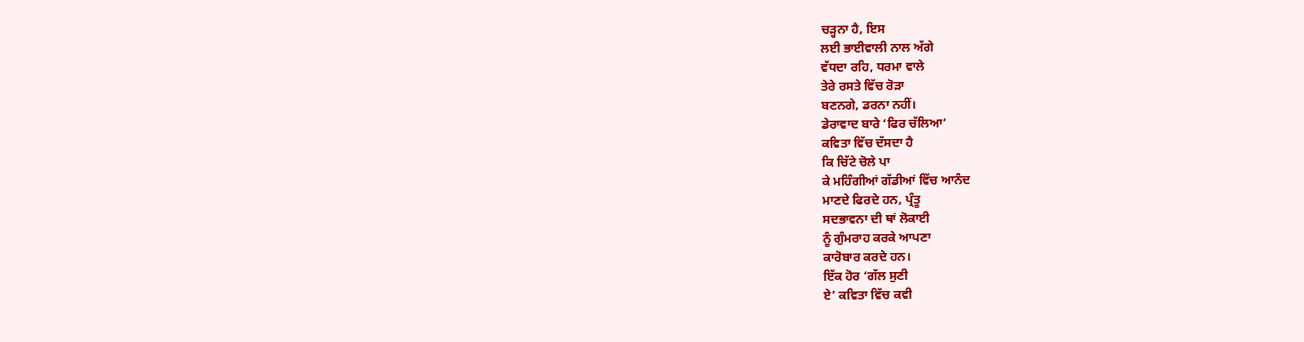ਚੜ੍ਹਨਾ ਹੈ, ਇਸ
ਲਈ ਭਾਈਵਾਲੀ ਨਾਲ ਅੱਗੇ
ਵੱਧਦਾ ਰਹਿ, ਧਰਮਾ ਵਾਲੇ
ਤੇਰੇ ਰਸਤੇ ਵਿੱਚ ਰੋੜਾ
ਬਣਨਗੇ, ਡਰਨਾ ਨਹੀਂ।
ਡੇਰਾਵਾਦ ਬਾਰੇ ‘ਫਿਰ ਚੱਲਿਆ’
ਕਵਿਤਾ ਵਿੱਚ ਦੱਸਦਾ ਹੈ
ਕਿ ਚਿੱਟੇ ਚੋਲੇ ਪਾ
ਕੇ ਮਹਿੰਗੀਆਂ ਗੱਡੀਆਂ ਵਿੱਚ ਆਨੰਦ
ਮਾਣਦੇ ਫਿਰਦੇ ਹਨ, ਪ੍ਰੰਤੂ
ਸਦਭਾਵਨਾ ਦੀ ਥਾਂ ਲੋਕਾਈ
ਨੂੰ ਗੁੰਮਰਾਹ ਕਰਕੇ ਆਪਣਾ
ਕਾਰੋਬਾਰ ਕਰਦੇ ਹਨ।
ਇੱਕ ਹੋਰ ‘ਗੱਲ ਸੁਣੀ
ਏ’ ਕਵਿਤਾ ਵਿੱਚ ਕਵੀ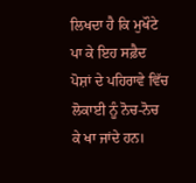ਲਿਖਦਾ ਹੈ ਕਿ ਮੁਖੌਟੇ
ਪਾ ਕੇ ਇਹ ਸਫ਼ੈਦ
ਪੋਸ਼ਾਂ ਦੇ ਪਹਿਰਾਵੇ ਵਿੱਚ
ਲੋਕਾਈ ਨੂੰ ਨੋਚ-ਨੋਚ
ਕੇ ਖਾ ਜਾਂਦੇ ਹਨ।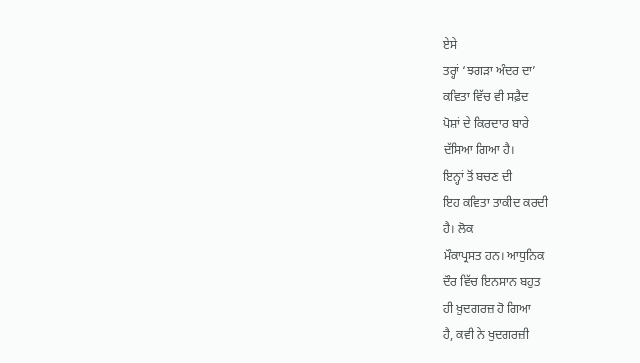ਏਸੇ
ਤਰ੍ਹਾਂ ‘ਝਗੜਾ ਅੰਦਰ ਦਾ’
ਕਵਿਤਾ ਵਿੱਚ ਵੀ ਸਫ਼ੈਦ
ਪੋਸ਼ਾਂ ਦੇ ਕਿਰਦਾਰ ਬਾਰੇ
ਦੱਸਿਆ ਗਿਆ ਹੈ।
ਇਨ੍ਹਾਂ ਤੋਂ ਬਚਣ ਦੀ
ਇਹ ਕਵਿਤਾ ਤਾਕੀਦ ਕਰਦੀ
ਹੈ। ਲੋਕ
ਮੌਕਾਪ੍ਰਸਤ ਹਨ। ਆਧੁਨਿਕ
ਦੌਰ ਵਿੱਚ ਇਨਸਾਨ ਬਹੁਤ
ਹੀ ਖ਼ੁਦਗਰਜ਼ ਹੋ ਗਿਆ
ਹੈ, ਕਵੀ ਨੇ ਖੁਦਗਰਜ਼ੀ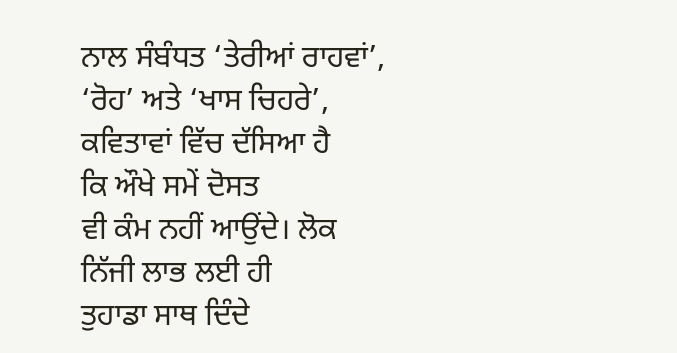ਨਾਲ ਸੰਬੰਧਤ ‘ਤੇਰੀਆਂ ਰਾਹਵਾਂ’,
‘ਰੋਹ’ ਅਤੇ ‘ਖਾਸ ਚਿਹਰੇ’,
ਕਵਿਤਾਵਾਂ ਵਿੱਚ ਦੱਸਿਆ ਹੈ
ਕਿ ਔਖੇ ਸਮੇਂ ਦੋਸਤ
ਵੀ ਕੰਮ ਨਹੀਂ ਆਉਂਦੇ। ਲੋਕ
ਨਿੱਜੀ ਲਾਭ ਲਈ ਹੀ
ਤੁਹਾਡਾ ਸਾਥ ਦਿੰਦੇ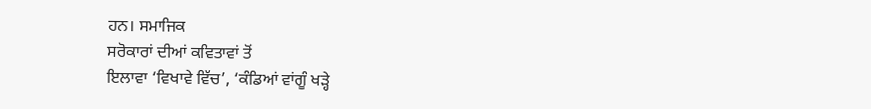ਹਨ। ਸਮਾਜਿਕ
ਸਰੋਕਾਰਾਂ ਦੀਆਂ ਕਵਿਤਾਵਾਂ ਤੋਂ
ਇਲਾਵਾ ‘ਵਿਖਾਵੇ ਵਿੱਚ’, ‘ਕੰਡਿਆਂ ਵਾਂਗੂੰ ਖੜ੍ਹੇ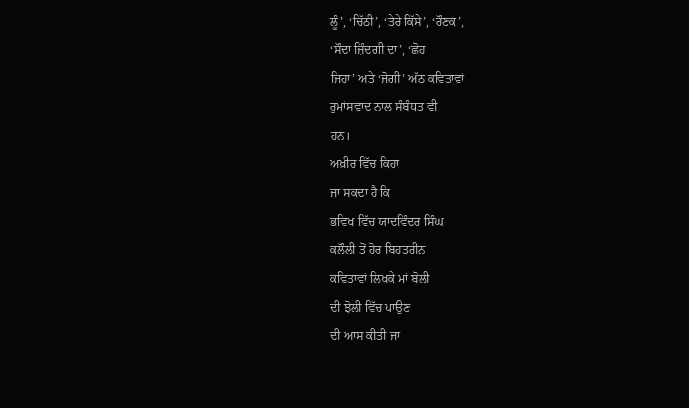ਲੂੰ’, ‘ਚਿੱਠੀ’, ‘ਤੇਰੇ ਕਿੱਸੇ’, ‘ਰੌਣਕ’,
‘ਸੌਦਾ ਜ਼ਿੰਦਗੀ ਦਾ’, ‘ਛੋਹ
ਜਿਹਾ’ ਅਤੇ ‘ਜੋਗੀ’ ਅੱਠ ਕਵਿਤਾਵਾਂ
ਰੁਮਾਂਸਵਾਦ ਨਾਲ ਸੰਬੰਧਤ ਵੀ
ਹਨ।
ਅਖ਼ੀਰ ਵਿੱਚ ਕਿਹਾ
ਜਾ ਸਕਦਾ ਹੈ ਕਿ
ਭਵਿਖ ਵਿੱਚ ਯਾਦਵਿੰਦਰ ਸਿੰਘ
ਕਲੌਲੀ ਤੋਂ ਹੋਰ ਬਿਹਤਰੀਨ
ਕਵਿਤਾਵਾਂ ਲਿਖਕੇ ਮਾਂ ਬੋਲੀ
ਦੀ ਝੋਲੀ ਵਿੱਚ ਪਾਉਣ
ਦੀ ਆਸ ਕੀਤੀ ਜਾ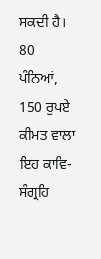ਸਕਦੀ ਹੈ।
80 ਪੰਨਿਆਂ, 150 ਰੁਪਏ ਕੀਮਤ ਵਾਲਾ
ਇਹ ਕਾਵਿ-ਸੰਗ੍ਰਹਿ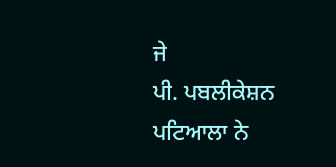ਜੇ
ਪੀ. ਪਬਲੀਕੇਸ਼ਨ ਪਟਿਆਲਾ ਨੇ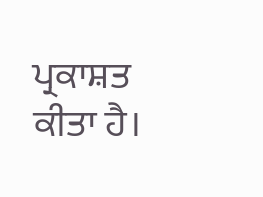ਪ੍ਰਕਾਸ਼ਤ
ਕੀਤਾ ਹੈ।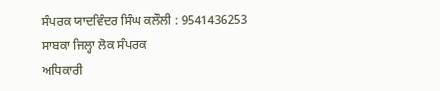ਸੰਪਰਕ ਯਾਦਵਿੰਦਰ ਸਿੰਘ ਕਲੌਲੀ : 9541436253
ਸਾਬਕਾ ਜਿਲ੍ਹਾ ਲੋਕ ਸੰਪਰਕ
ਅਧਿਕਾਰੀ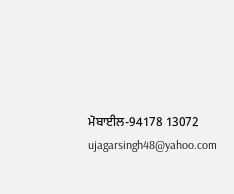ਮੋਬਾਈਲ-94178 13072
ujagarsingh48@yahoo.com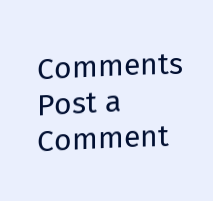Comments
Post a Comment